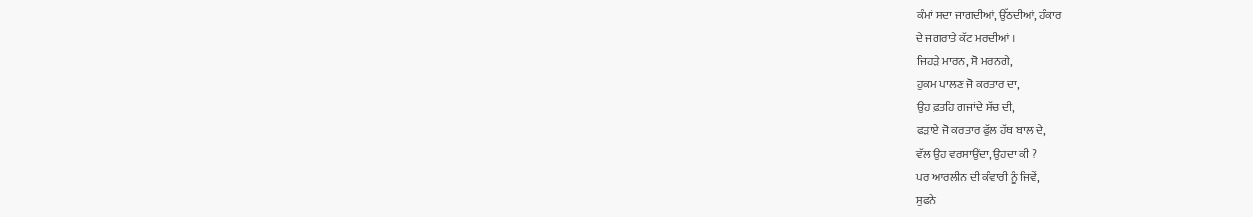ਕੰਮਾਂ ਸਦਾ ਜਾਗਦੀਆਂ, ਉੱਠਦੀਆਂ, ਹੰਕਾਰ
ਦੇ ਜਗਰਾਤੇ ਕੱਟ ਮਰਦੀਆਂ ।
ਜਿਹੜੇ ਮਾਰਨ, ਸੋ ਮਰਨਗੇ,
ਹੁਕਮ ਪਾਲਣ ਜੋ ਕਰਤਾਰ ਦਾ,
ਉਹ ਫ਼ਤਹਿ ਗਜਾਂਦੇ ਸੱਚ ਦੀ,
ਫੜਾਏ ਜੋ ਕਰਤਾਰ ਫੁੱਲ ਹੱਥ ਬਾਲ ਦੇ,
ਵੱਲ ਉਹ ਵਰਸਾਉਂਦਾ, ਉਹਦਾ ਕੀ ?
ਪਰ ਆਰਲੀਨ ਦੀ ਕੰਵਾਰੀ ਨੂੰ ਜਿਵੇਂ,
ਸੁਫਨੇ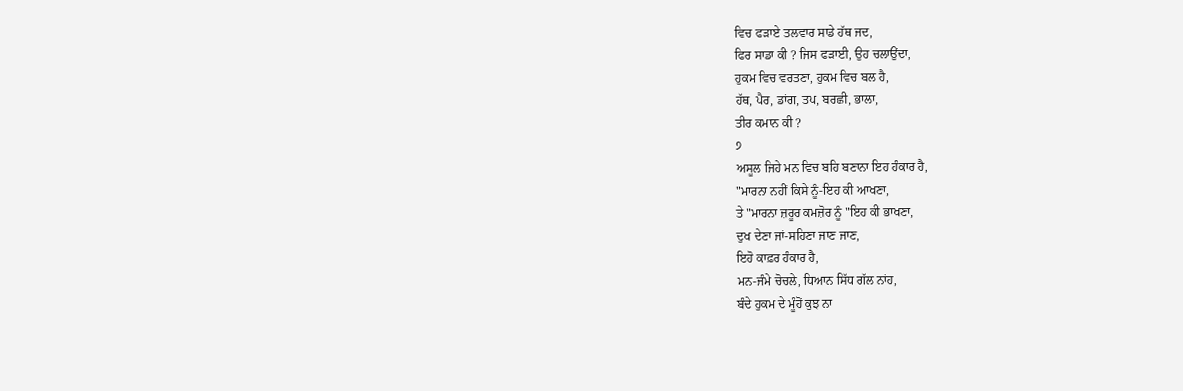ਵਿਚ ਫੜਾਏ ਤਲਵਾਰ ਸਾਡੇ ਹੱਥ ਜਦ,
ਫਿਰ ਸਾਡਾ ਕੀ ? ਜਿਸ ਫੜਾਈ, ਉਹ ਚਲਾਉਂਦਾ,
ਹੁਕਮ ਵਿਚ ਵਰਤਣਾ, ਹੁਕਮ ਵਿਚ ਬਲ ਹੈ,
ਹੱਥ, ਪੈਰ, ਡਾਂਗ, ਤਪ, ਬਰਛੀ, ਭਾਲਾ,
ਤੀਰ ਕਮਾਨ ਕੀ ?
੭
ਅਸੂਲ ਜਿਹੇ ਮਨ ਵਿਚ ਬਹਿ ਬਣਾਨਾ ਇਹ ਹੰਕਾਰ ਹੈ,
"ਮਾਰਨਾ ਨਹੀਂ ਕਿਸੇ ਨੂੰ-ਇਹ ਕੀ ਆਖਣਾ,
ਤੇ "ਮਾਰਨਾ ਜ਼ਰੂਰ ਕਮਜ਼ੋਰ ਨੂੰ "ਇਹ ਕੀ ਭਾਖਣਾ,
ਦੁਖ ਦੇਣਾ ਜਾਂ-ਸਹਿਣਾ ਜਾਣ ਜਾਣ,
ਇਹੋ ਕਾਫ਼ਰ ਹੰਕਾਰ ਹੈ,
ਮਨ-ਜੰਮੇ ਚੋਚਲੇ, ਧਿਆਨ ਸਿੱਧ ਗੱਲ ਨਾਂਹ,
ਬੰਦੇ ਹੁਕਮ ਦੇ ਮੂੰਹੋਂ ਕੁਝ ਨਾ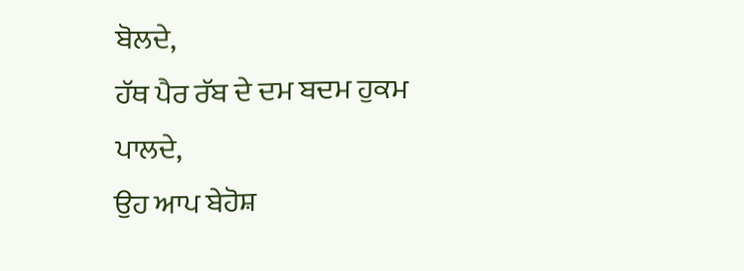ਬੋਲਦੇ,
ਹੱਥ ਪੈਰ ਰੱਬ ਦੇ ਦਮ ਬਦਮ ਹੁਕਮ ਪਾਲਦੇ,
ਉਹ ਆਪ ਬੇਹੋਸ਼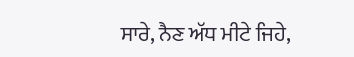ਸਾਰੇ, ਨੈਣ ਅੱਧ ਮੀਟੇ ਜਿਹੇ,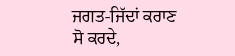ਜਗਤ-ਜਿੱਦਾਂ ਕਰਾਣ ਸੋ ਕਰਦੇ,